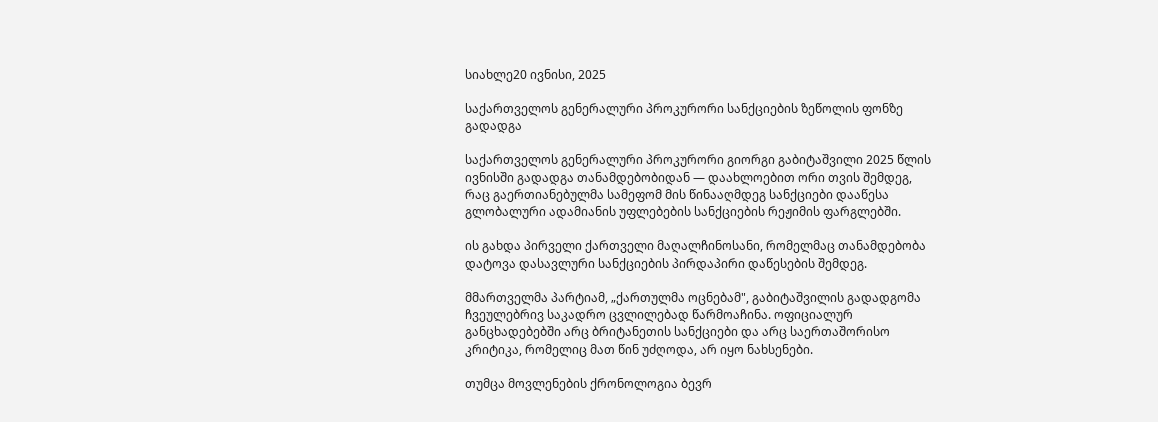სიახლე20 ივნისი, 2025

საქართველოს გენერალური პროკურორი სანქციების ზეწოლის ფონზე გადადგა

საქართველოს გენერალური პროკურორი გიორგი გაბიტაშვილი 2025 წლის ივნისში გადადგა თანამდებობიდან — დაახლოებით ორი თვის შემდეგ, რაც გაერთიანებულმა სამეფომ მის წინააღმდეგ სანქციები დააწესა გლობალური ადამიანის უფლებების სანქციების რეჟიმის ფარგლებში.

ის გახდა პირველი ქართველი მაღალჩინოსანი, რომელმაც თანამდებობა დატოვა დასავლური სანქციების პირდაპირი დაწესების შემდეგ.

მმართველმა პარტიამ, „ქართულმა ოცნებამ", გაბიტაშვილის გადადგომა ჩვეულებრივ საკადრო ცვლილებად წარმოაჩინა. ოფიციალურ განცხადებებში არც ბრიტანეთის სანქციები და არც საერთაშორისო კრიტიკა, რომელიც მათ წინ უძღოდა, არ იყო ნახსენები.

თუმცა მოვლენების ქრონოლოგია ბევრ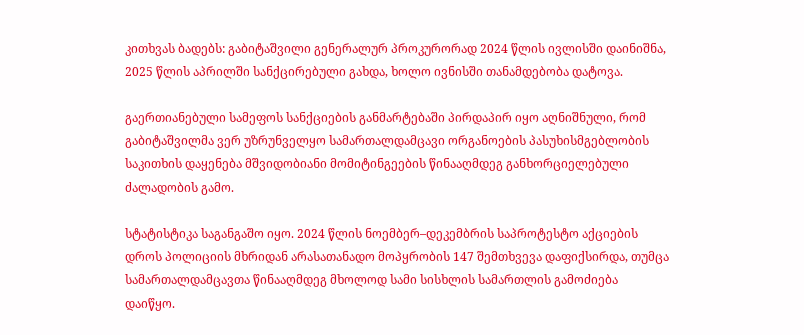კითხვას ბადებს: გაბიტაშვილი გენერალურ პროკურორად 2024 წლის ივლისში დაინიშნა, 2025 წლის აპრილში სანქცირებული გახდა, ხოლო ივნისში თანამდებობა დატოვა.

გაერთიანებული სამეფოს სანქციების განმარტებაში პირდაპირ იყო აღნიშნული, რომ გაბიტაშვილმა ვერ უზრუნველყო სამართალდამცავი ორგანოების პასუხისმგებლობის საკითხის დაყენება მშვიდობიანი მომიტინგეების წინააღმდეგ განხორციელებული ძალადობის გამო.

სტატისტიკა საგანგაშო იყო. 2024 წლის ნოემბერ–დეკემბრის საპროტესტო აქციების დროს პოლიციის მხრიდან არასათანადო მოპყრობის 147 შემთხვევა დაფიქსირდა, თუმცა სამართალდამცავთა წინააღმდეგ მხოლოდ სამი სისხლის სამართლის გამოძიება დაიწყო.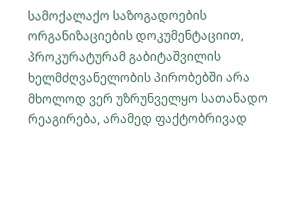სამოქალაქო საზოგადოების ორგანიზაციების დოკუმენტაციით, პროკურატურამ გაბიტაშვილის ხელმძღვანელობის პირობებში არა მხოლოდ ვერ უზრუნველყო სათანადო რეაგირება, არამედ ფაქტობრივად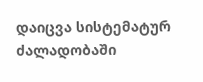დაიცვა სისტემატურ ძალადობაში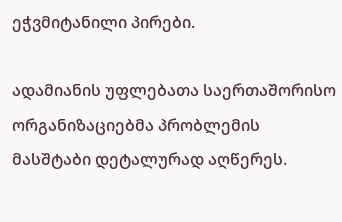ეჭვმიტანილი პირები.

ადამიანის უფლებათა საერთაშორისო ორგანიზაციებმა პრობლემის მასშტაბი დეტალურად აღწერეს.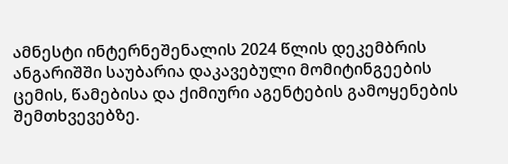ამნესტი ინტერნეშენალის 2024 წლის დეკემბრის ანგარიშში საუბარია დაკავებული მომიტინგეების ცემის, წამებისა და ქიმიური აგენტების გამოყენების შემთხვევებზე.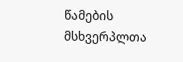წამების მსხვერპლთა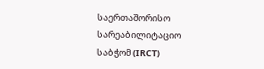საერთაშორისო სარეაბილიტაციო საბჭომ (IRCT)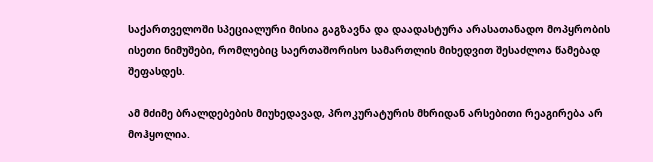საქართველოში სპეციალური მისია გაგზავნა და დაადასტურა არასათანადო მოპყრობის ისეთი ნიმუშები, რომლებიც საერთაშორისო სამართლის მიხედვით შესაძლოა წამებად შეფასდეს.

ამ მძიმე ბრალდებების მიუხედავად, პროკურატურის მხრიდან არსებითი რეაგირება არ მოჰყოლია.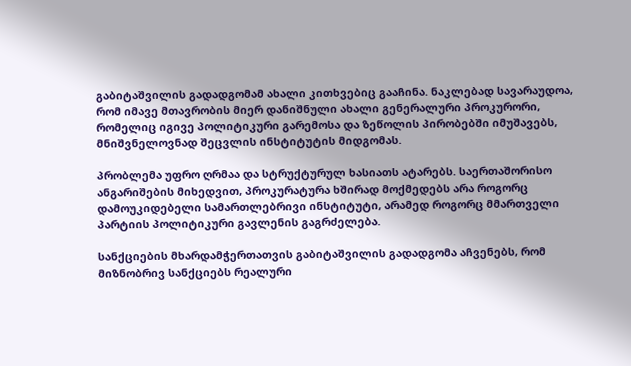გაბიტაშვილის გადადგომამ ახალი კითხვებიც გააჩინა. ნაკლებად სავარაუდოა, რომ იმავე მთავრობის მიერ დანიშნული ახალი გენერალური პროკურორი, რომელიც იგივე პოლიტიკური გარემოსა და ზეწოლის პირობებში იმუშავებს, მნიშვნელოვნად შეცვლის ინსტიტუტის მიდგომას.

პრობლემა უფრო ღრმაა და სტრუქტურულ ხასიათს ატარებს. საერთაშორისო ანგარიშების მიხედვით, პროკურატურა ხშირად მოქმედებს არა როგორც დამოუკიდებელი სამართლებრივი ინსტიტუტი, არამედ როგორც მმართველი პარტიის პოლიტიკური გავლენის გაგრძელება.

სანქციების მხარდამჭერთათვის გაბიტაშვილის გადადგომა აჩვენებს, რომ მიზნობრივ სანქციებს რეალური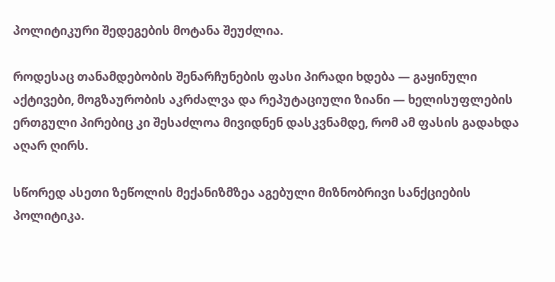პოლიტიკური შედეგების მოტანა შეუძლია.

როდესაც თანამდებობის შენარჩუნების ფასი პირადი ხდება — გაყინული აქტივები, მოგზაურობის აკრძალვა და რეპუტაციული ზიანი — ხელისუფლების ერთგული პირებიც კი შესაძლოა მივიდნენ დასკვნამდე, რომ ამ ფასის გადახდა აღარ ღირს.

სწორედ ასეთი ზეწოლის მექანიზმზეა აგებული მიზნობრივი სანქციების პოლიტიკა.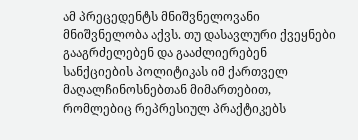ამ პრეცედენტს მნიშვნელოვანი მნიშვნელობა აქვს. თუ დასავლური ქვეყნები გააგრძელებენ და გააძლიერებენ სანქციების პოლიტიკას იმ ქართველ მაღალჩინოსნებთან მიმართებით, რომლებიც რეპრესიულ პრაქტიკებს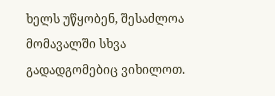ხელს უწყობენ, შესაძლოა მომავალში სხვა გადადგომებიც ვიხილოთ.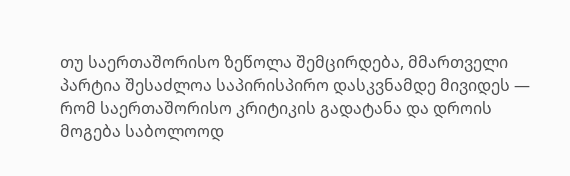თუ საერთაშორისო ზეწოლა შემცირდება, მმართველი პარტია შესაძლოა საპირისპირო დასკვნამდე მივიდეს — რომ საერთაშორისო კრიტიკის გადატანა და დროის მოგება საბოლოოდ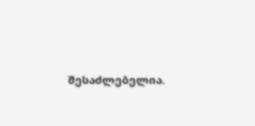შესაძლებელია.